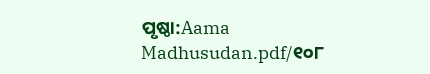ପୃଷ୍ଠା:Aama Madhusudan.pdf/୧୦୮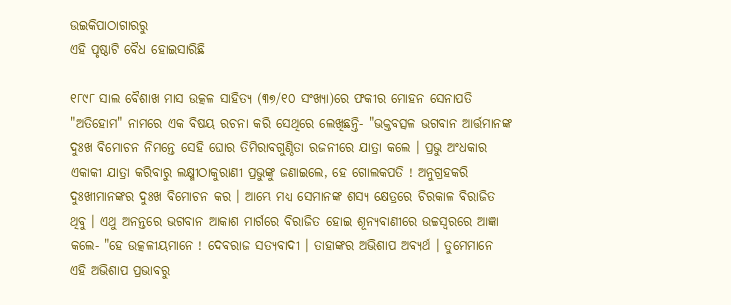ଉଇକିପାଠାଗାର‌ରୁ
ଏହି ପୃଷ୍ଠାଟି ବୈଧ ହୋଇସାରିଛି

୧୮୯୮ ସାଲ ବୈଶାଖ ମାସ ଉତ୍କଳ ସାହିତ୍ୟ (୩୭/୧୦ ସଂଖ୍ୟା)ରେ ଫକୀର ମୋହନ ସେନାପତି "ଅତିହୋମ" ନାମରେ ଏକ ବିଷୟ ରଚନା କରି ସେଥିରେ ଲେଖିଛନ୍ତି- "ଭକ୍ତବତ୍ସଳ ଭଗବାନ ଆର୍ତ୍ତମାନଙ୍କ ଦୁଃଖ ବିମୋଚନ ନିମନ୍ତେ ସେହି ଘୋର ତିମିରାବଗୁଣ୍ଠିତା ରଜନୀରେ ଯାତ୍ରା କଲେ । ପ୍ରଭୁ ଅଂଧକାର ଏକାକୀ ଯାତ୍ରା କରିବାରୁ ଲକ୍ଷ୍ମୀଠାକୁରାଣୀ ପ୍ରଭୁଙ୍କୁ ଜଣାଇଲେ, ହେ ଗୋଲକପତି ! ଅନୁଗ୍ରହକରି ଦୁଃଖୀମାନଙ୍କର ଦୁଃଖ ବିମୋଚନ କର । ଆମ୍ଭେ ମଧ୍ୟ ସେମାନଙ୍କ ଶସ୍ୟ କ୍ଷେତ୍ରରେ ଚିରକାଳ ବିରାଜିତ ଥିବୁ । ଏଥୁ ଅନନ୍ତରେ ଭଗବାନ ଆକାଶ ମାର୍ଗରେ ବିରାଜିତ ହୋଇ ଶୂନ୍ୟବାଣୀରେ ଉଚ୍ଚସ୍ୱରରେ ଆଜ୍ଞା କଲେ- "ହେ ଉତ୍କଳୀୟମାନେ ! ଦେବରାଜ ସତ୍ୟବାଦୀ । ତାହାଙ୍କର ଅଭିଶାପ ଅବ୍ୟର୍ଥ । ତୁମେମାନେ ଏହି ଅଭିଶାପ ପ୍ରଭାବରୁ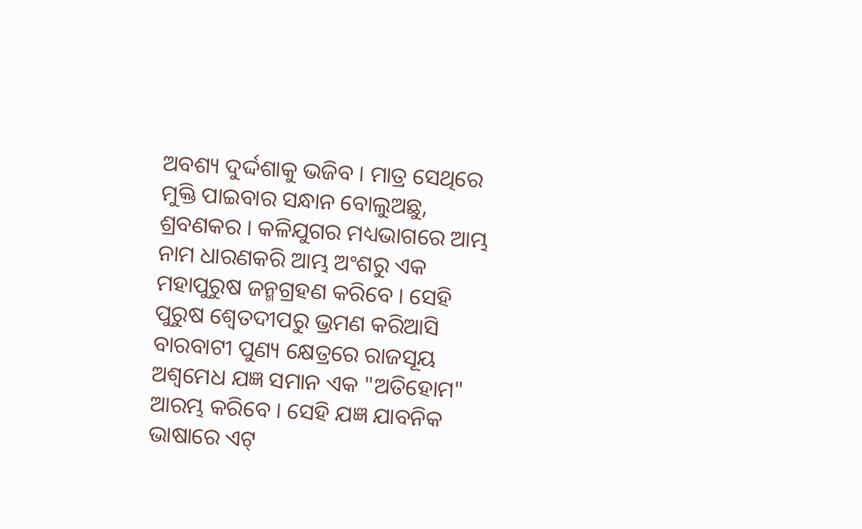ଅବଶ୍ୟ ଦୁର୍ଦ୍ଦଶାକୁ ଭଜିବ । ମାତ୍ର ସେଥିରେ ମୁକ୍ତି ପାଇବାର ସନ୍ଧାନ ବୋଲୁଅଛୁ, ଶ୍ରବଣକର । କଳିଯୁଗର ମଧ୍ୟଭାଗରେ ଆମ୍ଭ ନାମ ଧାରଣକରି ଆମ୍ଭ ଅଂଶରୁ ଏକ ମହାପୁରୁଷ ଜନ୍ମଗ୍ରହଣ କରିବେ । ସେହି ପୁରୁଷ ଶ୍ୱେତଦୀପରୁ ଭ୍ରମଣ କରିଆସି ବାରବାଟୀ ପୁଣ୍ୟ କ୍ଷେତ୍ରରେ ରାଜସୂୟ ଅଶ୍ୱମେଧ ଯଜ୍ଞ ସମାନ ଏକ "ଅତିହୋମ" ଆରମ୍ଭ କରିବେ । ସେହି ଯଜ୍ଞ ଯାବନିକ ଭାଷାରେ ଏଟ୍‍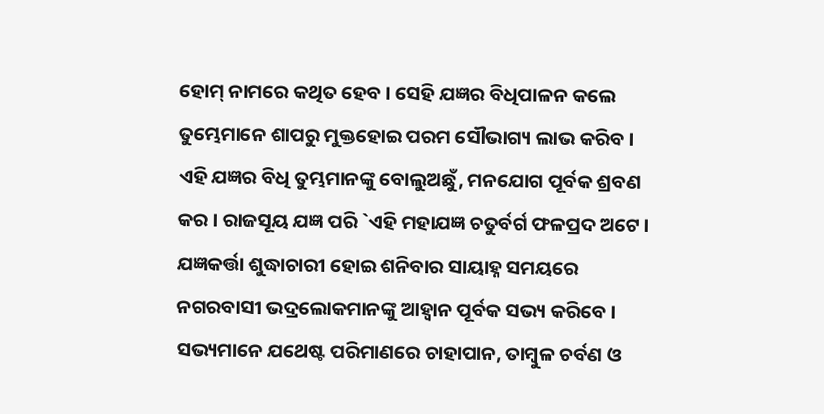ହୋମ୍‍ ନାମରେ କଥିତ ହେବ । ସେହି ଯଜ୍ଞର ବିଧିପାଳନ କଲେ ତୁମ୍ଭେମାନେ ଶାପରୁ ମୁକ୍ତହୋଇ ପରମ ସୌଭାଗ୍ୟ ଲାଭ କରିବ । ଏହି ଯଜ୍ଞର ବିଧି ତୁମ୍ଭମାନଙ୍କୁ ବୋଲୁଅଛୁଁ, ମନଯୋଗ ପୂର୍ବକ ଶ୍ରବଣ କର । ରାଜସୂୟ ଯଜ୍ଞ ପରି `ଏହି ମହାଯଜ୍ଞ ଚତୁର୍ବର୍ଗ ଫଳପ୍ରଦ ଅଟେ । ଯଜ୍ଞକର୍ତ୍ତା ଶୁଦ୍ଧାଚାରୀ ହୋଇ ଶନିବାର ସାୟାହ୍ନ ସମୟରେ ନଗରବାସୀ ଭଦ୍ରଲୋକମାନଙ୍କୁ ଆହ୍ୱାନ ପୂର୍ବକ ସଭ୍ୟ କରିବେ । ସଭ୍ୟମାନେ ଯଥେଷ୍ଟ ପରିମାଣରେ ଚାହାପାନ, ତାମ୍ବୁଳ ଚର୍ବଣ ଓ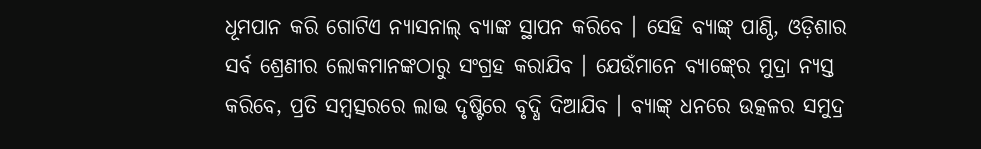ଧୂମପାନ କରି ଗୋଟିଏ ନ୍ୟାସନାଲ୍‍ ବ୍ୟାଙ୍କ ସ୍ଥାପନ କରିବେ । ସେହି ବ୍ୟାଙ୍କ୍‍ ପାଣ୍ଠି, ଓଡ଼ିଶାର ସର୍ବ ଶ୍ରେଣୀର ଲୋକମାନଙ୍କଠାରୁ ସଂଗ୍ରହ କରାଯିବ । ଯେଉଁମାନେ ବ୍ୟାଙ୍କ୍‍ରେ ମୁଦ୍ରା ନ୍ୟସ୍ତ କରିବେ, ପ୍ରତି ସମ୍ବତ୍ସରରେ ଲାଭ ଦୃଷ୍ଟିରେ ବୃଦ୍ଧି ଦିଆଯିବ । ବ୍ୟାଙ୍କ୍‍ ଧନରେ ଉତ୍କଳର ସମୁଦ୍ର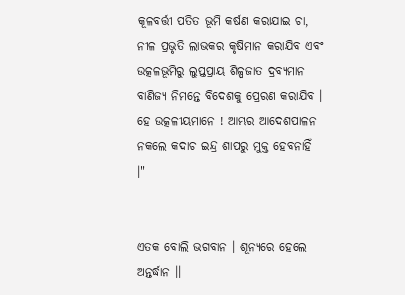କୂଳବର୍ତ୍ତୀ ପତିତ ଭୂମି କର୍ଷଣ କରାଯାଇ ଚା, ନୀଳ ପ୍ରଭୃତି ଲାଭକର କୃଷିମାନ କରାଯିବ ଏବଂ ଉତ୍କଳଭୂମିରୁ ଲୁପ୍ତପ୍ରାୟ ଶିଳ୍ପଜାତ ଦ୍ରବ୍ୟମାନ ବାଣିଜ୍ୟ ନିମନ୍ତେ ବିଦେଶକୁ ପ୍ରେରଣ କରାଯିବ । ହେ ଉତ୍କଳୀୟମାନେ ! ଆମ୍ଭର ଆଦେଶପାଳନ ନକଲେ କଦାଚ ଇନ୍ଦ୍ର ଶାପରୁ ମୁକ୍ତ ହେବନାହିଁ ।"


ଏତକ ବୋଲି ଭଗବାନ । ଶୂନ୍ୟରେ ହେଲେ ଅନ୍ତର୍ଦ୍ଧାନ ।।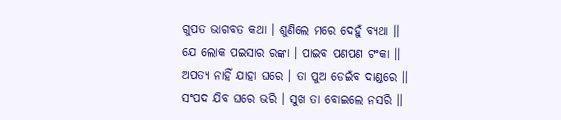ଗୁପତ ଭାଗବତ କଥା । ଶୁଣିଲେ ମରେ ଦେହୁଁ ବ୍ୟଥା ।।
ଯେ ଲୋକ ପଇସାର ରଙ୍କା । ପାଇବ ପଣପଣ ଟଂକା ।।
ଅପତ୍ୟ ନାହିଁ ଯାହା ଘରେ । ତା ପୁଅ ଡେଇଁବ ଦାଣ୍ଡରେ ।।
ସଂପଦ ଯିବ ଘରେ ଭରି । ସୁଖ ତା ବୋଇଲେ ନସରି ।।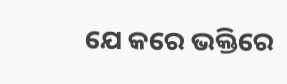ଯେ କରେ ଭକ୍ତିରେ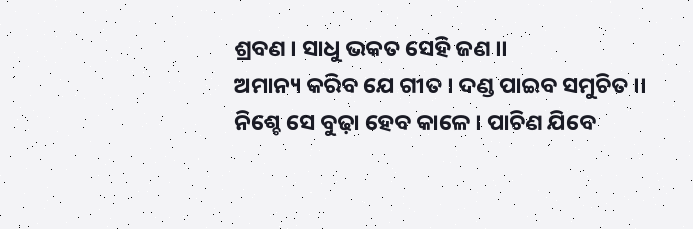ଶ୍ରବଣ । ସାଧୁ ଭକତ ସେହି ଜଣ ।।
ଅମାନ୍ୟ କରିବ ଯେ ଗୀତ । ଦଣ୍ଡ ପାଇବ ସମୁଚିତ ।।
ନିଶ୍ଚେ ସେ ବୁଢ଼ା ହେବ କାଳେ । ପାଚିଣ ଯିବେ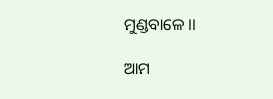ମୁଣ୍ଡବାଳେ ।।

ଆମ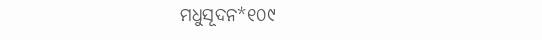ମଧୁସୂଦନ*୧୦୯